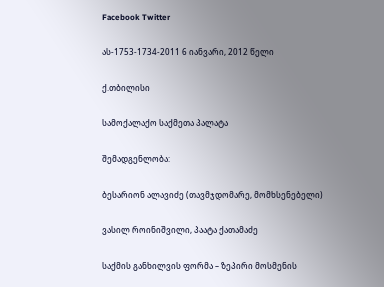Facebook Twitter

ას-1753-1734-2011 6 იანვარი, 2012 წელი

ქ.თბილისი

სამოქალაქო საქმეთა პალატა

შემადგენლობა:

ბესარიონ ალავიძე (თავმჯდომარე, მომხსენებელი)

ვასილ როინიშვილი, პაატა ქათამაძე

საქმის განხილვის ფორმა – ზეპირი მოსმენის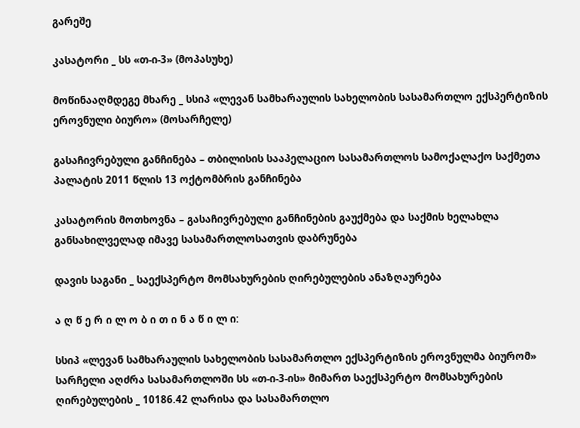გარეშე

კასატორი _ სს «თ-ი-3» (მოპასუხე)

მოწინააღმდეგე მხარე _ სსიპ «ლევან სამხარაულის სახელობის სასამართლო ექსპერტიზის ეროვნული ბიურო» (მოსარჩელე)

გასაჩივრებული განჩინება – თბილისის სააპელაციო სასამართლოს სამოქალაქო საქმეთა პალატის 2011 წლის 13 ოქტომბრის განჩინება

კასატორის მოთხოვნა – გასაჩივრებული განჩინების გაუქმება და საქმის ხელახლა განსახილველად იმავე სასამართლოსათვის დაბრუნება

დავის საგანი _ საექსპერტო მომსახურების ღირებულების ანაზღაურება

ა ღ წ ე რ ი ლ ო ბ ი თ ი ნ ა წ ი ლ ი:

სსიპ «ლევან სამხარაულის სახელობის სასამართლო ექსპერტიზის ეროვნულმა ბიურომ» სარჩელი აღძრა სასამართლოში სს «თ-ი-3-ის» მიმართ საექსპერტო მომსახურების ღირებულების _ 10186.42 ლარისა და სასამართლო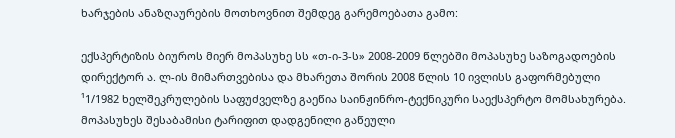ხარჯების ანაზღაურების მოთხოვნით შემდეგ გარემოებათა გამო:

ექსპერტიზის ბიუროს მიერ მოპასუხე სს «თ-ი-3-ს» 2008-2009 წლებში მოპასუხე საზოგადოების დირექტორ ა. ლ-ის მიმართვებისა და მხარეთა შორის 2008 წლის 10 ივლისს გაფორმებული ¹1/1982 ხელშეკრულების საფუძველზე გაეწია საინჟინრო-ტექნიკური საექსპერტო მომსახურება. მოპასუხეს შესაბამისი ტარიფით დადგენილი გაწეული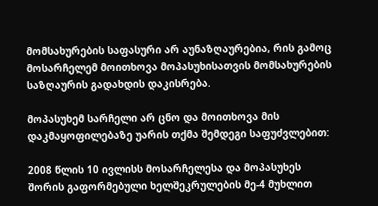მომსახურების საფასური არ აუნაზღაურებია, რის გამოც მოსარჩელემ მოითხოვა მოპასუხისათვის მომსახურების საზღაურის გადახდის დაკისრება.

მოპასუხემ სარჩელი არ ცნო და მოითხოვა მის დაკმაყოფილებაზე უარის თქმა შემდეგი საფუძვლებით:

2008 წლის 10 ივლისს მოსარჩელესა და მოპასუხეს შორის გაფორმებული ხელშეკრულების მე-4 მუხლით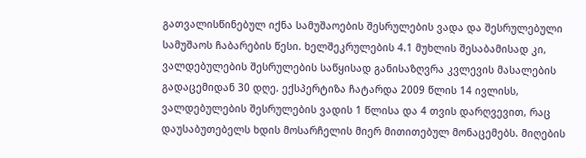გათვალისწინებულ იქნა სამუშაოების შესრულების ვადა და შესრულებული სამუშაოს ჩაბარების წესი. ხელშეკრულების 4.1 მუხლის შესაბამისად კი, ვალდებულების შესრულების საწყისად განისაზღვრა კვლევის მასალების გადაცემიდან 30 დღე. ექსპერტიზა ჩატარდა 2009 წლის 14 ივლისს, ვალდებულების შესრულების ვადის 1 წლისა და 4 თვის დარღვევით, რაც დაუსაბუთებელს ხდის მოსარჩელის მიერ მითითებულ მონაცემებს. მიღების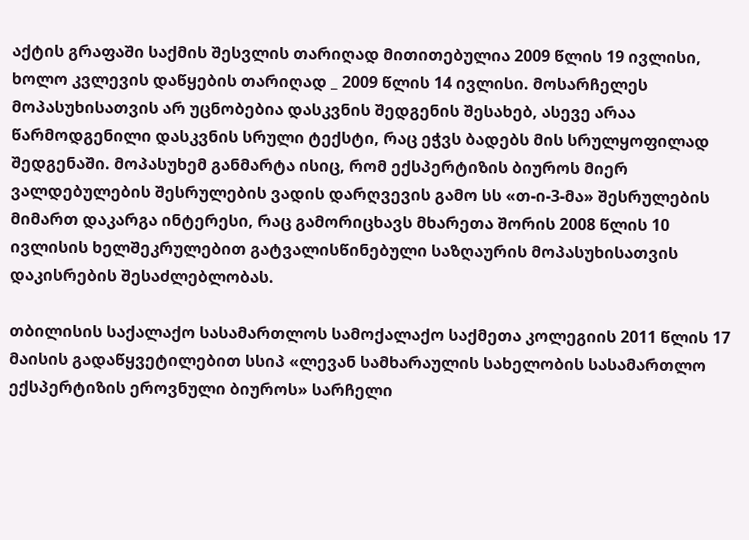აქტის გრაფაში საქმის შესვლის თარიღად მითითებულია 2009 წლის 19 ივლისი, ხოლო კვლევის დაწყების თარიღად _ 2009 წლის 14 ივლისი. მოსარჩელეს მოპასუხისათვის არ უცნობებია დასკვნის შედგენის შესახებ, ასევე არაა წარმოდგენილი დასკვნის სრული ტექსტი, რაც ეჭვს ბადებს მის სრულყოფილად შედგენაში. მოპასუხემ განმარტა ისიც, რომ ექსპერტიზის ბიუროს მიერ ვალდებულების შესრულების ვადის დარღვევის გამო სს «თ-ი-3-მა» შესრულების მიმართ დაკარგა ინტერესი, რაც გამორიცხავს მხარეთა შორის 2008 წლის 10 ივლისის ხელშეკრულებით გატვალისწინებული საზღაურის მოპასუხისათვის დაკისრების შესაძლებლობას.

თბილისის საქალაქო სასამართლოს სამოქალაქო საქმეთა კოლეგიის 2011 წლის 17 მაისის გადაწყვეტილებით სსიპ «ლევან სამხარაულის სახელობის სასამართლო ექსპერტიზის ეროვნული ბიუროს» სარჩელი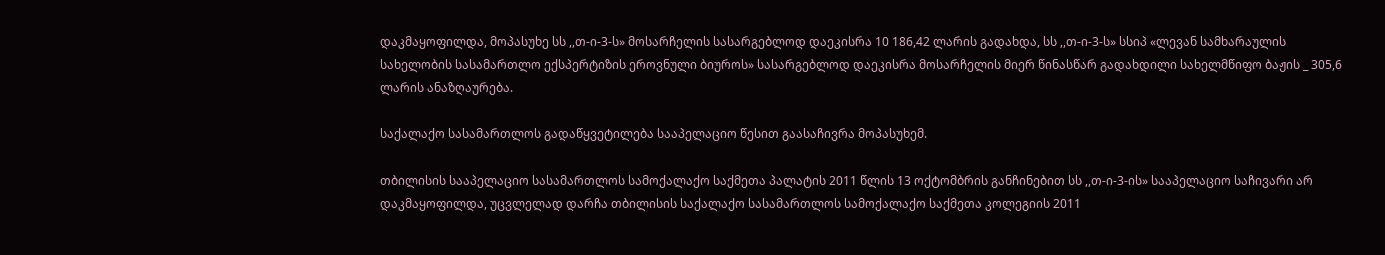დაკმაყოფილდა, მოპასუხე სს ,,თ-ი-3-ს» მოსარჩელის სასარგებლოდ დაეკისრა 10 186,42 ლარის გადახდა, სს ,,თ-ი-3-ს» სსიპ «ლევან სამხარაულის სახელობის სასამართლო ექსპერტიზის ეროვნული ბიუროს» სასარგებლოდ დაეკისრა მოსარჩელის მიერ წინასწარ გადახდილი სახელმწიფო ბაჟის _ 305,6 ლარის ანაზღაურება.

საქალაქო სასამართლოს გადაწყვეტილება სააპელაციო წესით გაასაჩივრა მოპასუხემ.

თბილისის სააპელაციო სასამართლოს სამოქალაქო საქმეთა პალატის 2011 წლის 13 ოქტომბრის განჩინებით სს ,,თ-ი-3-ის» სააპელაციო საჩივარი არ დაკმაყოფილდა, უცვლელად დარჩა თბილისის საქალაქო სასამართლოს სამოქალაქო საქმეთა კოლეგიის 2011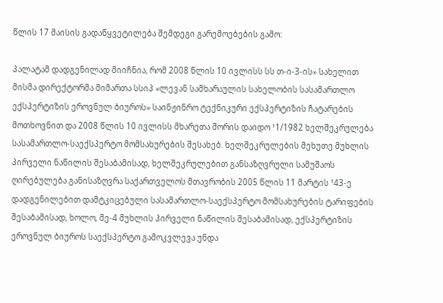წლის 17 მაისის გადაწყვეტილება შემდეგი გარემოებების გამო:

პალატამ დადგენილად მიიჩნია, რომ 2008 წლის 10 ივლისს სს თ-ი-3-ის» სახელით მისმა დირექტორმა მიმართა სსიპ «ლევან სამხარაულის სახელობის სასამართლო ექსპერტიზის ეროვნულ ბიუროს» საინჟინრო ტექნიკური ექსპერტიზის ჩატარების მოთხოვნით და 2008 წლის 10 ივლისს მხარეთა შორის დაიდო ¹1/1982 ხელშეკრულება სასამართლო-საექსპერტო მომსახურების შესახებ. ხელშეკრულების მეხუთე მუხლის პირველი ნაწილის შესაბამისად, ხელშეკრულებით განსაზღვრული სამუშაოს ღირებულება განისაზღვრა საქართველოს მთავრობის 2005 წლის 11 მარტის ¹43-ე დადგენილებით დამტკიცებული სასამართლო-საექსპერტო მომსახურების ტარიფების შესაბამისად, ხოლო, მე-4 მუხლის პირველი ნაწილის შესაბამისად, ექსპერტიზის ეროვნულ ბიუროს საექსპერტო გამოკვლევა უნდა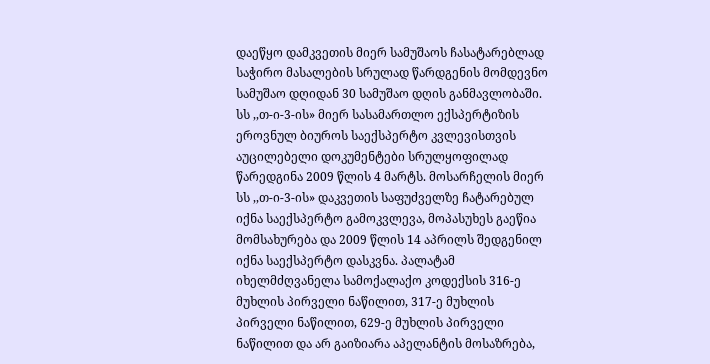დაეწყო დამკვეთის მიერ სამუშაოს ჩასატარებლად საჭირო მასალების სრულად წარდგენის მომდევნო სამუშაო დღიდან 30 სამუშაო დღის განმავლობაში. სს ,,თ-ი-3-ის» მიერ სასამართლო ექსპერტიზის ეროვნულ ბიუროს საექსპერტო კვლევისთვის აუცილებელი დოკუმენტები სრულყოფილად წარედგინა 2009 წლის 4 მარტს. მოსარჩელის მიერ სს ,,თ-ი-3-ის» დაკვეთის საფუძველზე ჩატარებულ იქნა საექსპერტო გამოკვლევა, მოპასუხეს გაეწია მომსახურება და 2009 წლის 14 აპრილს შედგენილ იქნა საექსპერტო დასკვნა. პალატამ იხელმძღვანელა სამოქალაქო კოდექსის 316-ე მუხლის პირველი ნაწილით, 317-ე მუხლის პირველი ნაწილით, 629-ე მუხლის პირველი ნაწილით და არ გაიზიარა აპელანტის მოსაზრება,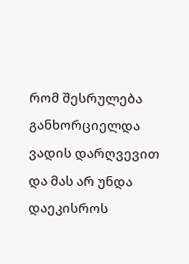რომ შესრულება განხორციელდა ვადის დარღვევით და მას არ უნდა დაეკისროს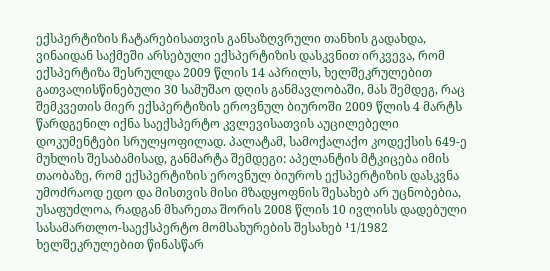ექსპერტიზის ჩატარებისათვის განსაზღვრული თანხის გადახდა, ვინაიდან საქმეში არსებული ექსპერტიზის დასკვნით ირკვევა, რომ ექსპერტიზა შესრულდა 2009 წლის 14 აპრილს, ხელშეკრულებით გათვალისწინებული 30 სამუშაო დღის განმავლობაში, მას შემდეგ, რაც შემკვეთის მიერ ექსპერტიზის ეროვნულ ბიუროში 2009 წლის 4 მარტს წარდგენილ იქნა საექსპერტო კვლევისათვის აუცილებელი დოკუმენტები სრულყოფილად. პალატამ, სამოქალაქო კოდექსის 649-ე მუხლის შესაბამისად, განმარტა შემდეგი: აპელანტის მტკიცება იმის თაობაზე, რომ ექსპერტიზის ეროვნულ ბიუროს ექსპერტიზის დასკვნა უმოძრაოდ ედო და მისთვის მისი მზადყოფნის შესახებ არ უცნობებია, უსაფუძლოა, რადგან მხარეთა შორის 2008 წლის 10 ივლისს დადებული სასამართლო-საექსპერტო მომსახურების შესახებ ¹1/1982 ხელშეკრულებით წინასწარ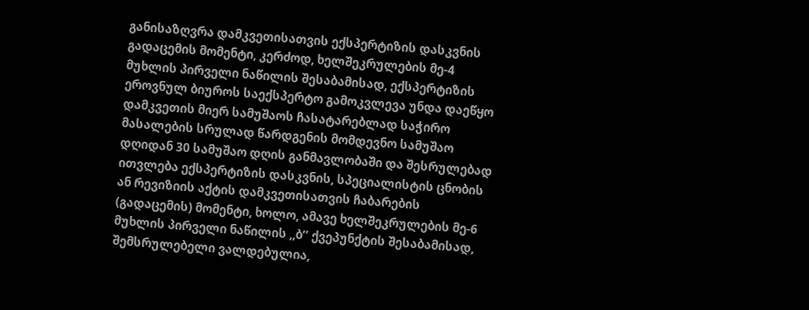განისაზღვრა დამკვეთისათვის ექსპერტიზის დასკვნის გადაცემის მომენტი, კერძოდ, ხელშეკრულების მე-4 მუხლის პირველი ნაწილის შესაბამისად, ექსპერტიზის ეროვნულ ბიუროს საექსპერტო გამოკვლევა უნდა დაეწყო დამკვეთის მიერ სამუშაოს ჩასატარებლად საჭირო მასალების სრულად წარდგენის მომდევნო სამუშაო დღიდან 30 სამუშაო დღის განმავლობაში და შესრულებად ითვლება ექსპერტიზის დასკვნის, სპეციალისტის ცნობის ან რევიზიის აქტის დამკვეთისათვის ჩაბარების (გადაცემის) მომენტი, ხოლო, ამავე ხელშეკრულების მე-6 მუხლის პირველი ნაწილის ,,ბ’’ ქვეპუნქტის შესაბამისად, შემსრულებელი ვალდებულია,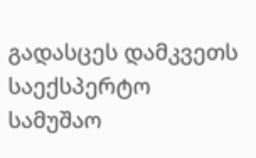გადასცეს დამკვეთს საექსპერტო სამუშაო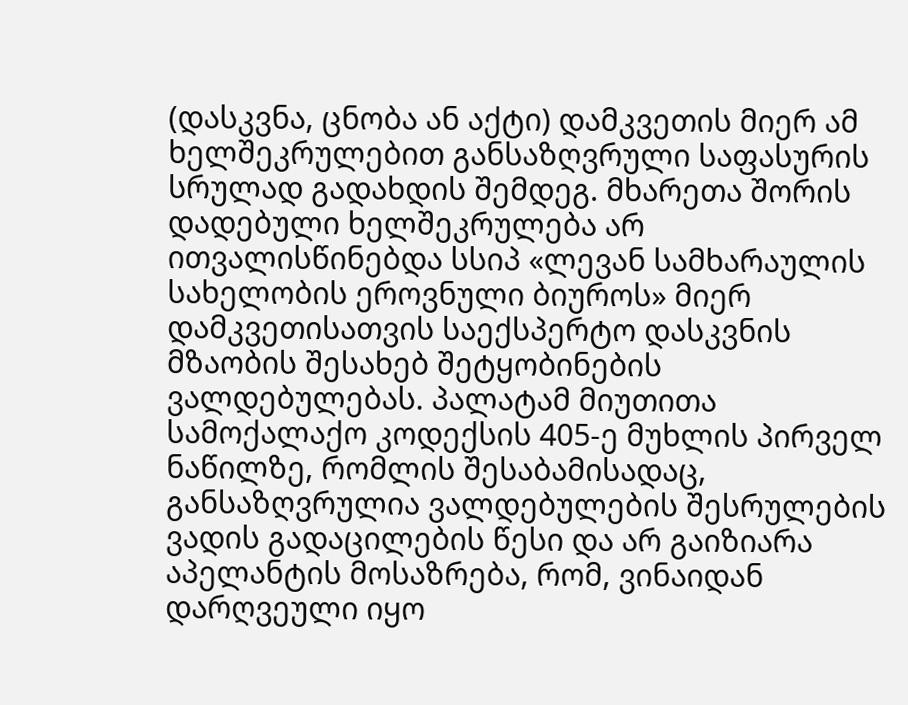(დასკვნა, ცნობა ან აქტი) დამკვეთის მიერ ამ ხელშეკრულებით განსაზღვრული საფასურის სრულად გადახდის შემდეგ. მხარეთა შორის დადებული ხელშეკრულება არ ითვალისწინებდა სსიპ «ლევან სამხარაულის სახელობის ეროვნული ბიუროს» მიერ დამკვეთისათვის საექსპერტო დასკვნის მზაობის შესახებ შეტყობინების ვალდებულებას. პალატამ მიუთითა სამოქალაქო კოდექსის 405-ე მუხლის პირველ ნაწილზე, რომლის შესაბამისადაც, განსაზღვრულია ვალდებულების შესრულების ვადის გადაცილების წესი და არ გაიზიარა აპელანტის მოსაზრება, რომ, ვინაიდან დარღვეული იყო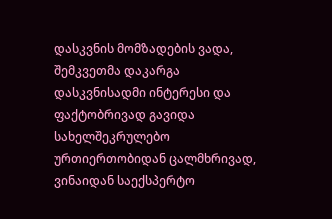დასკვნის მომზადების ვადა, შემკვეთმა დაკარგა დასკვნისადმი ინტერესი და ფაქტობრივად გავიდა სახელშეკრულებო ურთიერთობიდან ცალმხრივად, ვინაიდან საექსპერტო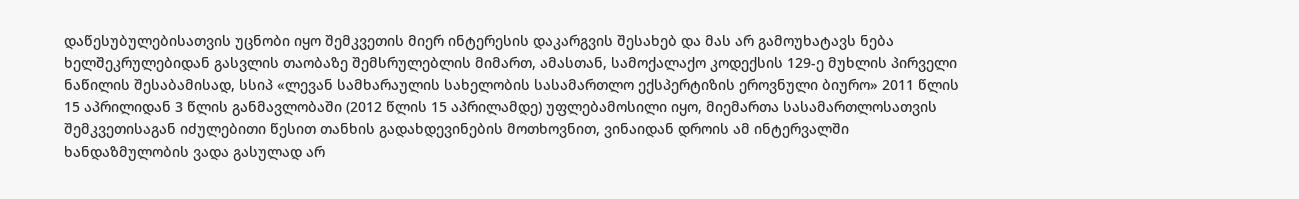დაწესუბულებისათვის უცნობი იყო შემკვეთის მიერ ინტერესის დაკარგვის შესახებ და მას არ გამოუხატავს ნება ხელშეკრულებიდან გასვლის თაობაზე შემსრულებლის მიმართ, ამასთან, სამოქალაქო კოდექსის 129-ე მუხლის პირველი ნაწილის შესაბამისად, სსიპ «ლევან სამხარაულის სახელობის სასამართლო ექსპერტიზის ეროვნული ბიურო» 2011 წლის 15 აპრილიდან 3 წლის განმავლობაში (2012 წლის 15 აპრილამდე) უფლებამოსილი იყო, მიემართა სასამართლოსათვის შემკვეთისაგან იძულებითი წესით თანხის გადახდევინების მოთხოვნით, ვინაიდან დროის ამ ინტერვალში ხანდაზმულობის ვადა გასულად არ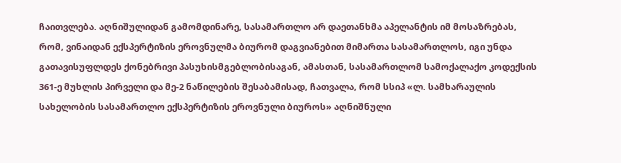ჩაითვლება. აღნიშულიდან გამომდინარე, სასამართლო არ დაეთანხმა აპელანტის იმ მოსაზრებას, რომ, ვინაიდან ექსპერტიზის ეროვნულმა ბიურომ დაგვიანებით მიმართა სასამართლოს, იგი უნდა გათავისუფლდეს ქონებრივი პასუხისმგებლობისაგან, ამასთან, სასამართლომ სამოქალაქო კოდექსის 361-ე მუხლის პირველი და მე-2 ნაწილების შესაბამისად, ჩათვალა, რომ სსიპ «ლ. სამხარაულის სახელობის სასამართლო ექსპერტიზის ეროვნული ბიუროს» აღნიშნული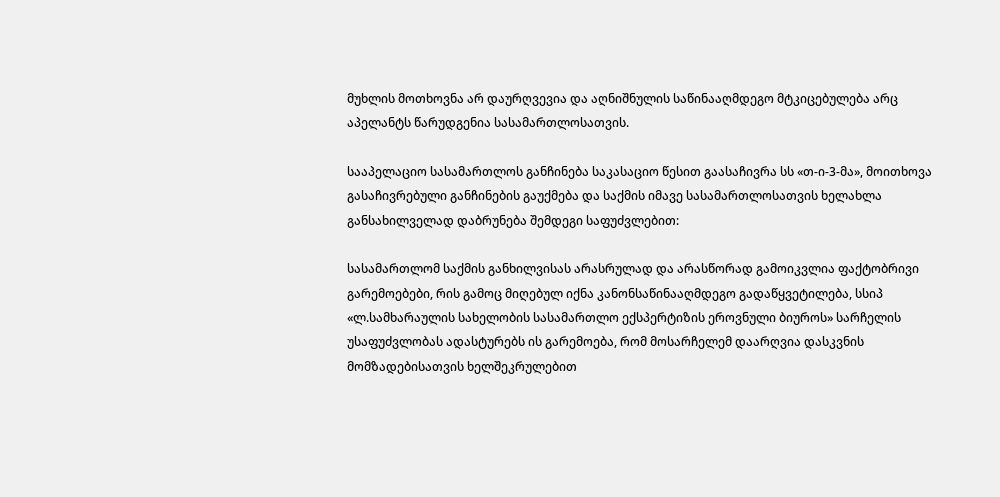მუხლის მოთხოვნა არ დაურღვევია და აღნიშნულის საწინააღმდეგო მტკიცებულება არც აპელანტს წარუდგენია სასამართლოსათვის.

სააპელაციო სასამართლოს განჩინება საკასაციო წესით გაასაჩივრა სს «თ-ი-3-მა», მოითხოვა გასაჩივრებული განჩინების გაუქმება და საქმის იმავე სასამართლოსათვის ხელახლა განსახილველად დაბრუნება შემდეგი საფუძვლებით:

სასამართლომ საქმის განხილვისას არასრულად და არასწორად გამოიკვლია ფაქტობრივი გარემოებები, რის გამოც მიღებულ იქნა კანონსაწინააღმდეგო გადაწყვეტილება, სსიპ «ლ.სამხარაულის სახელობის სასამართლო ექსპერტიზის ეროვნული ბიუროს» სარჩელის უსაფუძვლობას ადასტურებს ის გარემოება, რომ მოსარჩელემ დაარღვია დასკვნის მომზადებისათვის ხელშეკრულებით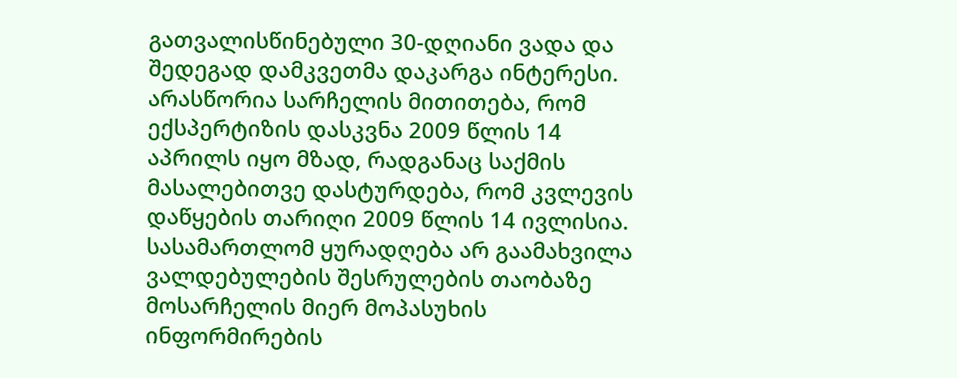გათვალისწინებული 30-დღიანი ვადა და შედეგად დამკვეთმა დაკარგა ინტერესი. არასწორია სარჩელის მითითება, რომ ექსპერტიზის დასკვნა 2009 წლის 14 აპრილს იყო მზად, რადგანაც საქმის მასალებითვე დასტურდება, რომ კვლევის დაწყების თარიღი 2009 წლის 14 ივლისია. სასამართლომ ყურადღება არ გაამახვილა ვალდებულების შესრულების თაობაზე მოსარჩელის მიერ მოპასუხის ინფორმირების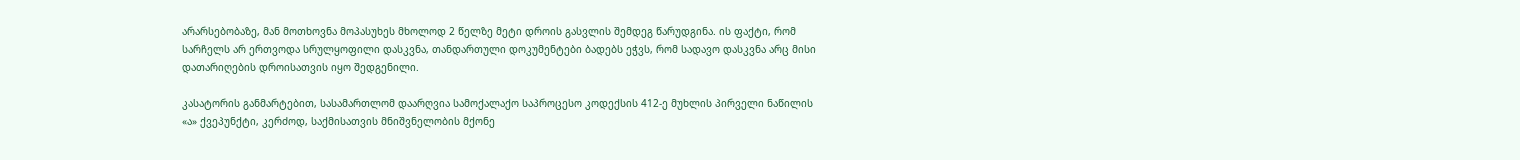არარსებობაზე, მან მოთხოვნა მოპასუხეს მხოლოდ 2 წელზე მეტი დროის გასვლის შემდეგ წარუდგინა. ის ფაქტი, რომ სარჩელს არ ერთვოდა სრულყოფილი დასკვნა, თანდართული დოკუმენტები ბადებს ეჭვს, რომ სადავო დასკვნა არც მისი დათარიღების დროისათვის იყო შედგენილი.

კასატორის განმარტებით, სასამართლომ დაარღვია სამოქალაქო საპროცესო კოდექსის 412-ე მუხლის პირველი ნაწილის «ა» ქვეპუნქტი, კერძოდ, საქმისათვის მნიშვნელობის მქონე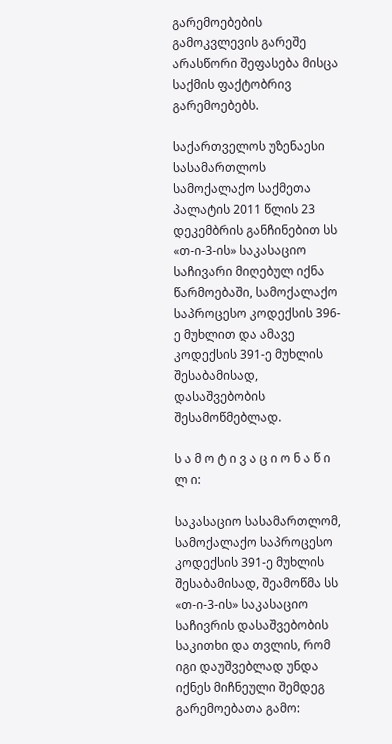გარემოებების გამოკვლევის გარეშე არასწორი შეფასება მისცა საქმის ფაქტობრივ გარემოებებს.

საქართველოს უზენაესი სასამართლოს სამოქალაქო საქმეთა პალატის 2011 წლის 23 დეკემბრის განჩინებით სს «თ-ი-3-ის» საკასაციო საჩივარი მიღებულ იქნა წარმოებაში, სამოქალაქო საპროცესო კოდექსის 396-ე მუხლით და ამავე კოდექსის 391-ე მუხლის შესაბამისად, დასაშვებობის შესამოწმებლად.

ს ა მ ო ტ ი ვ ა ც ი ო ნ ა წ ი ლ ი:

საკასაციო სასამართლომ, სამოქალაქო საპროცესო კოდექსის 391-ე მუხლის შესაბამისად, შეამოწმა სს «თ-ი-3-ის» საკასაციო საჩივრის დასაშვებობის საკითხი და თვლის, რომ იგი დაუშვებლად უნდა იქნეს მიჩნეული შემდეგ გარემოებათა გამო: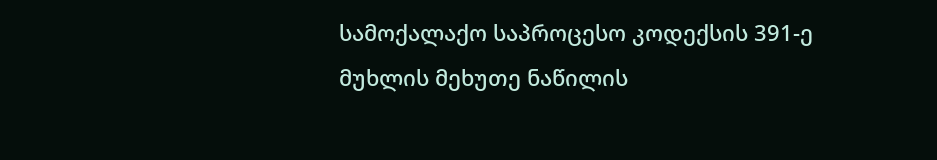სამოქალაქო საპროცესო კოდექსის 391-ე მუხლის მეხუთე ნაწილის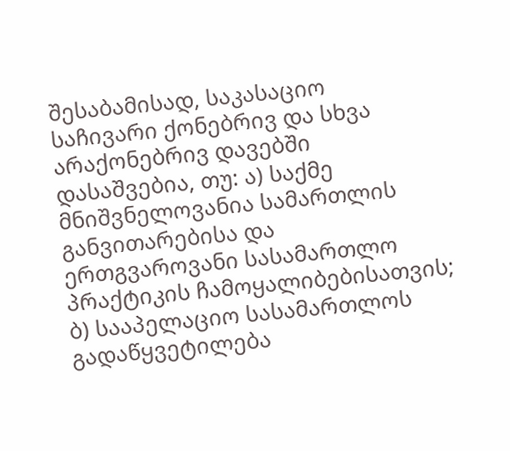შესაბამისად, საკასაციო საჩივარი ქონებრივ და სხვა არაქონებრივ დავებში დასაშვებია, თუ: ა) საქმე მნიშვნელოვანია სამართლის განვითარებისა და ერთგვაროვანი სასამართლო პრაქტიკის ჩამოყალიბებისათვის; ბ) სააპელაციო სასამართლოს გადაწყვეტილება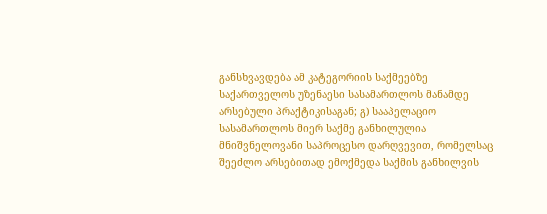განსხვავდება ამ კატეგორიის საქმეებზე საქართველოს უზენაესი სასამართლოს მანამდე არსებული პრაქტიკისაგან; გ) სააპელაციო სასამართლოს მიერ საქმე განხილულია მნიშვნელოვანი საპროცესო დარღვევით, რომელსაც შეეძლო არსებითად ემოქმედა საქმის განხილვის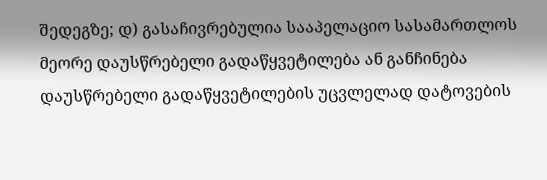შედეგზე; დ) გასაჩივრებულია სააპელაციო სასამართლოს მეორე დაუსწრებელი გადაწყვეტილება ან განჩინება დაუსწრებელი გადაწყვეტილების უცვლელად დატოვების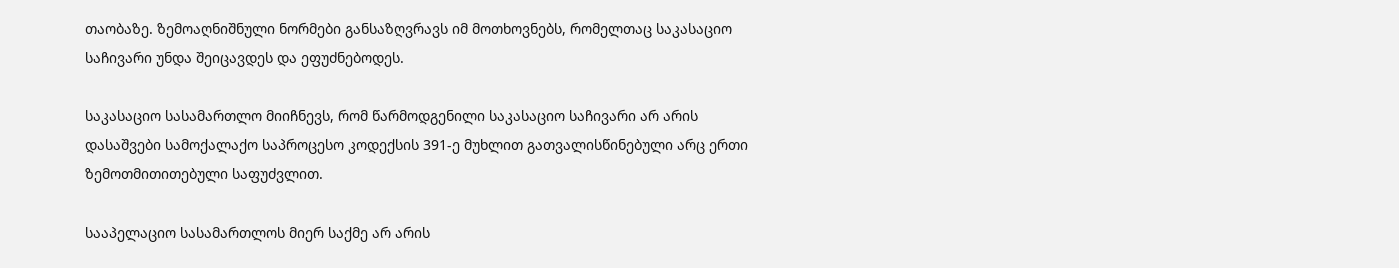თაობაზე. ზემოაღნიშნული ნორმები განსაზღვრავს იმ მოთხოვნებს, რომელთაც საკასაციო საჩივარი უნდა შეიცავდეს და ეფუძნებოდეს.

საკასაციო სასამართლო მიიჩნევს, რომ წარმოდგენილი საკასაციო საჩივარი არ არის დასაშვები სამოქალაქო საპროცესო კოდექსის 391-ე მუხლით გათვალისწინებული არც ერთი ზემოთმითითებული საფუძვლით.

სააპელაციო სასამართლოს მიერ საქმე არ არის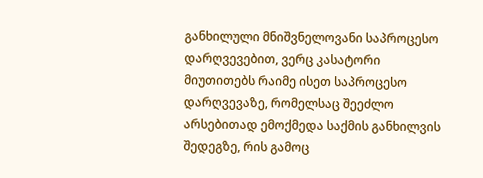განხილული მნიშვნელოვანი საპროცესო დარღვევებით, ვერც კასატორი მიუთითებს რაიმე ისეთ საპროცესო დარღვევაზე, რომელსაც შეეძლო არსებითად ემოქმედა საქმის განხილვის შედეგზე, რის გამოც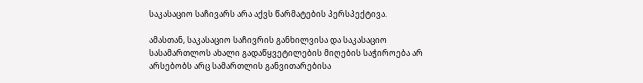საკასაციო საჩივარს არა აქვს წარმატების პერსპექტივა.

ამასთან, საკასაციო საჩივრის განხილვისა და საკასაციო სასამართლოს ახალი გადაწყვეტილების მიღების საჭიროება არ არსებობს არც სამართლის განვითარებისა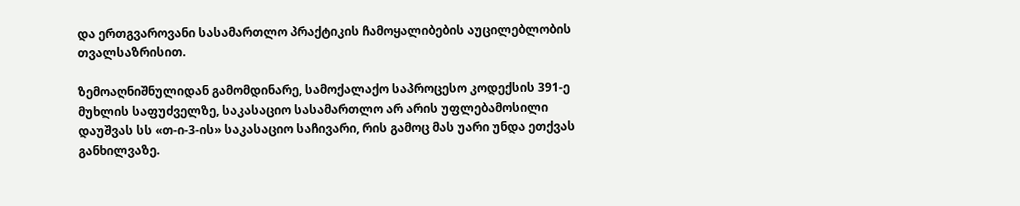და ერთგვაროვანი სასამართლო პრაქტიკის ჩამოყალიბების აუცილებლობის თვალსაზრისით.

ზემოაღნიშნულიდან გამომდინარე, სამოქალაქო საპროცესო კოდექსის 391-ე მუხლის საფუძველზე, საკასაციო სასამართლო არ არის უფლებამოსილი დაუშვას სს «თ-ი-3-ის» საკასაციო საჩივარი, რის გამოც მას უარი უნდა ეთქვას განხილვაზე.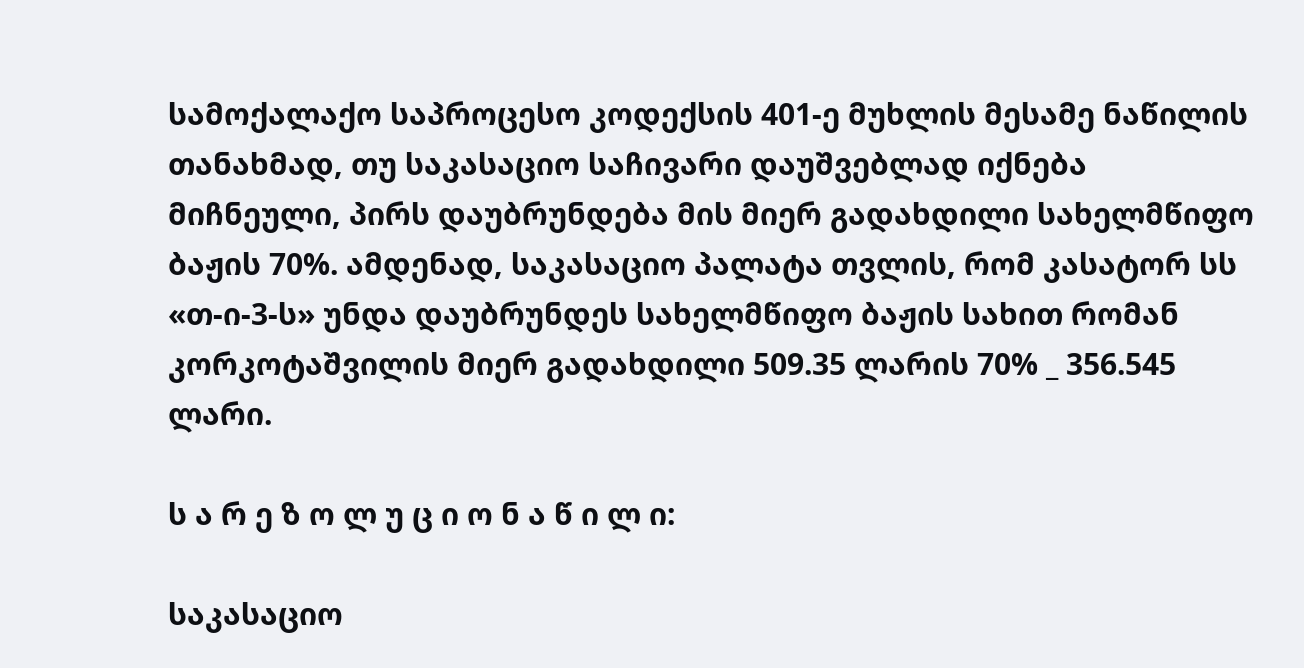სამოქალაქო საპროცესო კოდექსის 401-ე მუხლის მესამე ნაწილის თანახმად, თუ საკასაციო საჩივარი დაუშვებლად იქნება მიჩნეული, პირს დაუბრუნდება მის მიერ გადახდილი სახელმწიფო ბაჟის 70%. ამდენად, საკასაციო პალატა თვლის, რომ კასატორ სს «თ-ი-3-ს» უნდა დაუბრუნდეს სახელმწიფო ბაჟის სახით რომან კორკოტაშვილის მიერ გადახდილი 509.35 ლარის 70% _ 356.545 ლარი.

ს ა რ ე ზ ო ლ უ ც ი ო ნ ა წ ი ლ ი:

საკასაციო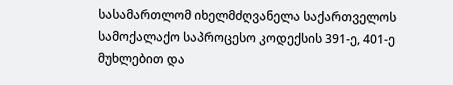სასამართლომ იხელმძღვანელა საქართველოს სამოქალაქო საპროცესო კოდექსის 391-ე, 401-ე მუხლებით და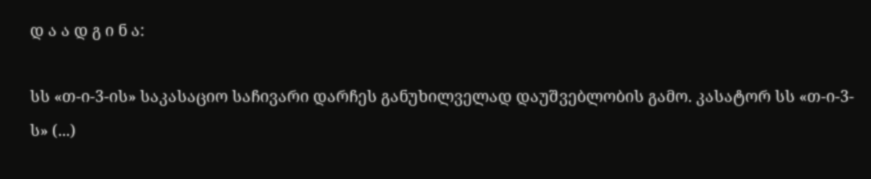დ ა ა დ გ ი ნ ა:

სს «თ-ი-3-ის» საკასაციო საჩივარი დარჩეს განუხილველად დაუშვებლობის გამო. კასატორ სს «თ-ი-3-ს» (...)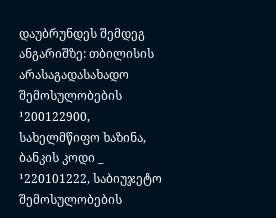დაუბრუნდეს შემდეგ ანგარიშზე: თბილისის არასაგადასახადო შემოსულობების ¹200122900, სახელმწიფო ხაზინა, ბანკის კოდი _ ¹220101222, საბიუჯეტო შემოსულობების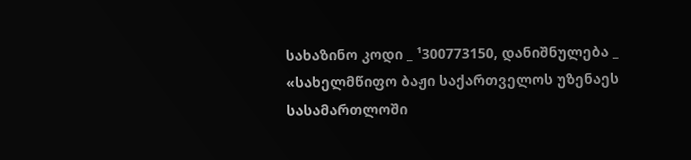სახაზინო კოდი _ ¹300773150, დანიშნულება _ «სახელმწიფო ბაჟი საქართველოს უზენაეს სასამართლოში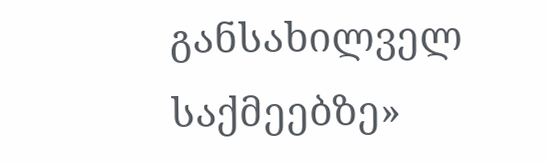განსახილველ საქმეებზე»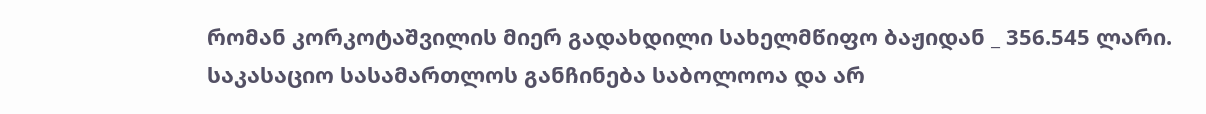რომან კორკოტაშვილის მიერ გადახდილი სახელმწიფო ბაჟიდან _ 356.545 ლარი. საკასაციო სასამართლოს განჩინება საბოლოოა და არ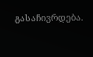გასაჩივრდება.